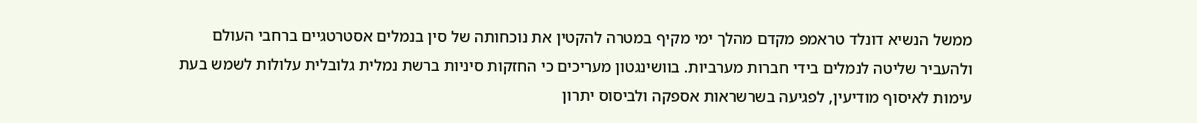ממשל הנשיא דונלד טראמפ מקדם מהלך ימי מקיף במטרה להקטין את נוכחותה של סין בנמלים אסטרטגיים ברחבי העולם ולהעביר שליטה לנמלים בידי חברות מערביות. בוושינגטון מעריכים כי החזקות סיניות ברשת נמלית גלובלית עלולות לשמש בעת עימות לאיסוף מודיעין, לפגיעה בשרשראות אספקה ולביסוס יתרון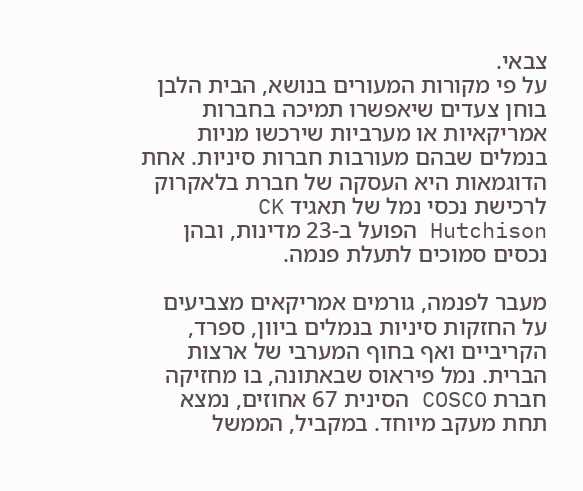צבאי.
על פי מקורות המעורים בנושא, הבית הלבן בוחן צעדים שיאפשרו תמיכה בחברות אמריקאיות או מערביות שירכשו מניות בנמלים שבהם מעורבות חברות סיניות. אחת הדוגמאות היא העסקה של חברת בלאקרוק לרכישת נכסי נמל של תאגיד CK Hutchison הפועל ב-23 מדינות, ובהן נכסים סמוכים לתעלת פנמה.

מעבר לפנמה, גורמים אמריקאים מצביעים על החזקות סיניות בנמלים ביוון, ספרד, הקריביים ואף בחוף המערבי של ארצות הברית. נמל פיראוס שבאתונה, בו מחזיקה חברת COSCO הסינית 67 אחוזים, נמצא תחת מעקב מיוחד. במקביל, הממשל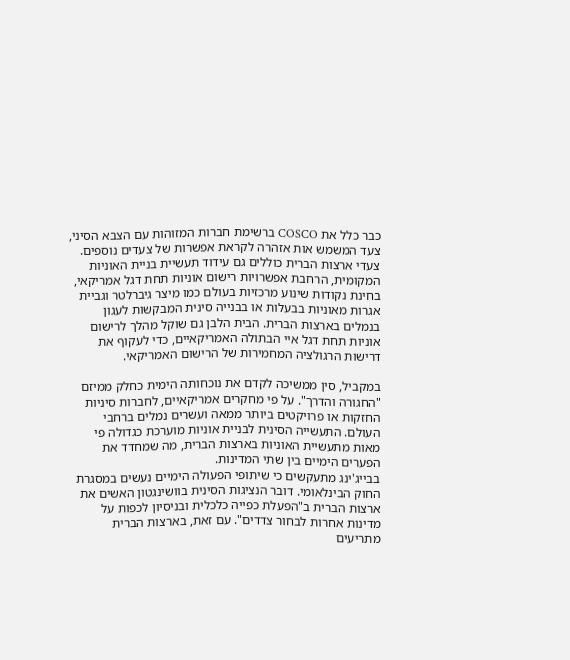כבר כלל את COSCO ברשימת חברות המזוהות עם הצבא הסיני, צעד המשמש אות אזהרה לקראת אפשרות של צעדים נוספים.
צעדי ארצות הברית כוללים גם עידוד תעשיית בניית האוניות המקומית, הרחבת אפשרויות רישום אוניות תחת דגל אמריקאי, בחינת נקודות שינוע מרכזיות בעולם כמו מיצר גיברלטר וגביית אגרות מאוניות בבעלות או בבנייה סינית המבקשות לעגון בנמלים בארצות הברית. הבית הלבן גם שוקל מהלך לרישום אוניות תחת דגל איי הבתולה האמריקאיים, כדי לעקוף את דרישות הרגולציה המחמירות של הרישום האמריקאי.

במקביל, סין ממשיכה לקדם את נוכחותה הימית כחלק ממיזם "החגורה והדרך". על פי מחקרים אמריקאיים, לחברות סיניות החזקות או פרויקטים ביותר ממאה ועשרים נמלים ברחבי העולם. התעשייה הסינית לבניית אוניות מוערכת כגדולה פי מאות מתעשיית האוניות בארצות הברית, מה שמחדד את הפערים הימיים בין שתי המדינות.
בבייג'ינג מתעקשים כי שיתופי הפעולה הימיים נעשים במסגרת החוק הבינלאומי. דובר הנציגות הסינית בוושינגטון האשים את ארצות הברית ב"הפעלת כפייה כלכלית ובניסיון לכפות על מדינות אחרות לבחור צדדים". עם זאת, בארצות הברית מתריעים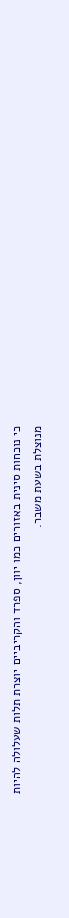כי נוכחות סינית באזורים כמו יוון, ספרד והקריביים יוצרת תלות שעלולה להיות מנוצלת בשעת משבר.